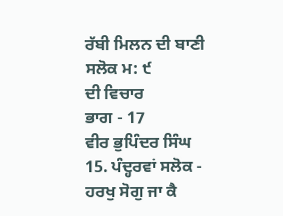ਰੱਬੀ ਮਿਲਨ ਦੀ ਬਾਣੀ
ਸਲੋਕ ਮ: ੯
ਦੀ ਵਿਚਾਰ
ਭਾਗ - 17
ਵੀਰ ਭੁਪਿੰਦਰ ਸਿੰਘ
15. ਪੰਦ੍ਹਰਵਾਂ ਸਲੋਕ -
ਹਰਖੁ ਸੋਗੁ ਜਾ ਕੈ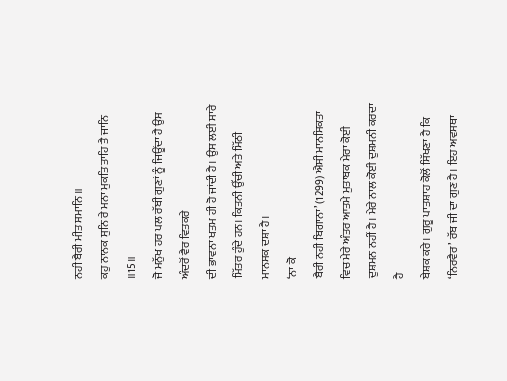ਨਹੀ ਬੈਰੀ ਮੀਤ ਸਮਾਨਿ ॥
ਕਹੁ ਨਾਨਕ ਸੁਨਿ ਰੇ ਮਨਾ ਮੁਕਤਿ ਤਾਹਿ ਤੈ ਜਾਨਿ ॥15॥
ਜੋ ਮਨੁੱਖ ਹਰ ਪਲ ਰੱਬੀ ਗੁਣਾਂ ਨੂੰ ਜਿਊਂਦਾ ਹੈ ਉਸ ਅੰਦਰੋਂ ਵੈਰ ਵਿਤਕਰੇ
ਦੀ ਭਾਵਨਾ ਖਤਮ ਹੀ ਹੋ ਜਾਂਦੀ ਹੈ। ਉਸ ਲਈ ਸਾਰੇ ਮਿੱਤਰ ਹੁੰਦੇ ਹਨ। ਕਿਤਨੀ ਉੱਚੀ ਅਤੇ ਮਿੱਠੀ
ਮਾਨਸਕ ਦਸ਼ਾ ਹੈ।
‘ਨਾ ਕੋ
ਬੈਰੀ ਨਹੀ ਬਿਗਾਨਾ’ (1299) ਐਸੀ ਮਾਨਸਿਕਤਾ
ਵਿਚ ਮੇਰੇ ਅੰਤਰ ਆਤਮੇ ਮੁਤਾਬਕ ਮੇਰਾ ਕੋਈ ਦੁਸ਼ਮਨ ਨਹੀਂ ਹੈ। ਮੇਰੇ ਨਾਲ ਕੋਈ ਦੁਸ਼ਮਨੀ ਕਰਦਾ ਹੈ
ਬੇਸ਼ਕ ਕਰੇ। ਗੁਰੂ ਪਾਤਸ਼ਾਹ ਕੋਲੋਂ ਸਿੱਖਣਾ ਹੈ ਕਿ ‘ਨਿਰਵੈਰ’ ਰੱਬ ਜੀ ਦਾ ਗੁਣ ਹੈ। ਇਹ ਅਵਸਥਾ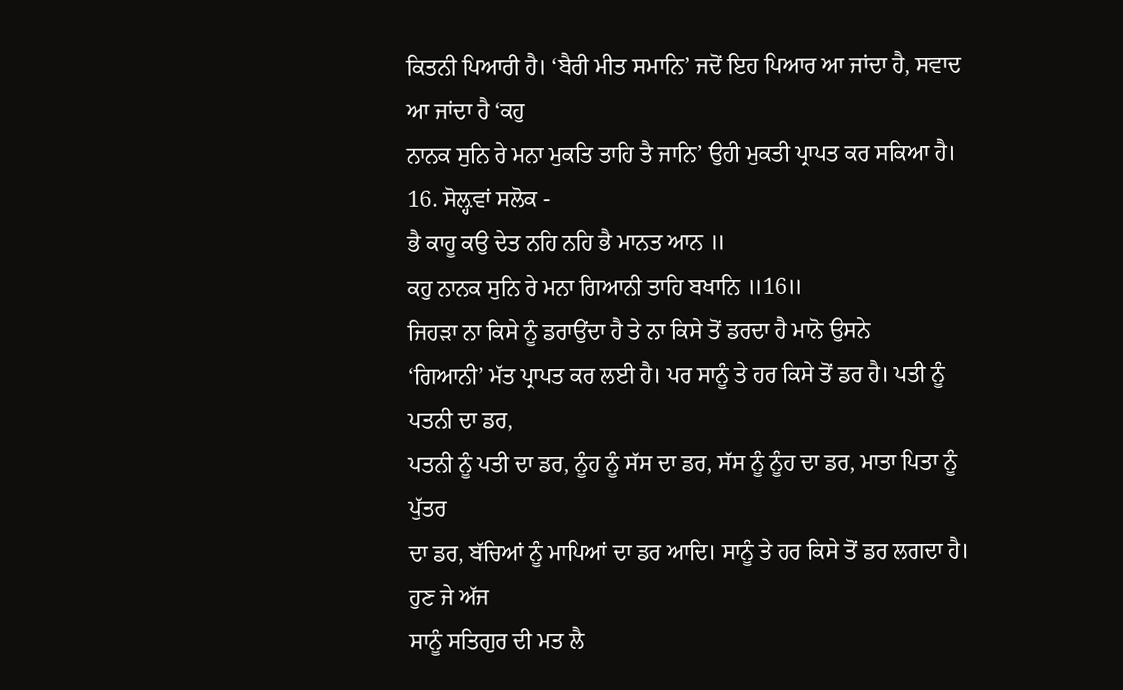ਕਿਤਨੀ ਪਿਆਰੀ ਹੈ। ‘ਬੈਰੀ ਮੀਤ ਸਮਾਨਿ’ ਜਦੋਂ ਇਹ ਪਿਆਰ ਆ ਜਾਂਦਾ ਹੈ, ਸਵਾਦ ਆ ਜਾਂਦਾ ਹੈ ‘ਕਹੁ
ਨਾਨਕ ਸੁਨਿ ਰੇ ਮਨਾ ਮੁਕਤਿ ਤਾਹਿ ਤੈ ਜਾਨਿ’ ਉਹੀ ਮੁਕਤੀ ਪ੍ਰਾਪਤ ਕਰ ਸਕਿਆ ਹੈ।
16. ਸੋਲ਼੍ਹਵਾਂ ਸਲੋਕ -
ਭੈ ਕਾਹੂ ਕਉ ਦੇਤ ਨਹਿ ਨਹਿ ਭੈ ਮਾਨਤ ਆਨ ॥
ਕਹੁ ਨਾਨਕ ਸੁਨਿ ਰੇ ਮਨਾ ਗਿਆਨੀ ਤਾਹਿ ਬਖਾਨਿ ॥16॥
ਜਿਹੜਾ ਨਾ ਕਿਸੇ ਨੂੰ ਡਰਾਉਂਦਾ ਹੈ ਤੇ ਨਾ ਕਿਸੇ ਤੋਂ ਡਰਦਾ ਹੈ ਮਾਨੋ ਉਸਨੇ
‘ਗਿਆਨੀ’ ਮੱਤ ਪ੍ਰਾਪਤ ਕਰ ਲਈ ਹੈ। ਪਰ ਸਾਨੂੰ ਤੇ ਹਰ ਕਿਸੇ ਤੋਂ ਡਰ ਹੈ। ਪਤੀ ਨੂੰ ਪਤਨੀ ਦਾ ਡਰ,
ਪਤਨੀ ਨੂੰ ਪਤੀ ਦਾ ਡਰ, ਨੂੰਹ ਨੂੰ ਸੱਸ ਦਾ ਡਰ, ਸੱਸ ਨੂੰ ਨੂੰਹ ਦਾ ਡਰ, ਮਾਤਾ ਪਿਤਾ ਨੂੰ ਪੁੱਤਰ
ਦਾ ਡਰ, ਬੱਚਿਆਂ ਨੂੰ ਮਾਪਿਆਂ ਦਾ ਡਰ ਆਦਿ। ਸਾਨੂੰ ਤੇ ਹਰ ਕਿਸੇ ਤੋਂ ਡਰ ਲਗਦਾ ਹੈ। ਹੁਣ ਜੇ ਅੱਜ
ਸਾਨੂੰ ਸਤਿਗੁਰ ਦੀ ਮਤ ਲੈ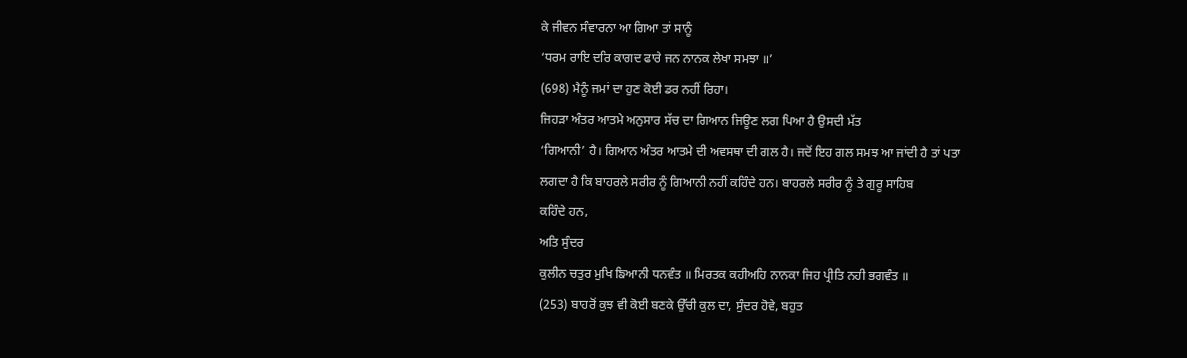ਕੇ ਜੀਵਨ ਸੰਵਾਰਨਾ ਆ ਗਿਆ ਤਾਂ ਸਾਨੂੰ
‘ਧਰਮ ਰਾਇ ਦਰਿ ਕਾਗਦ ਫਾਰੇ ਜਨ ਨਾਨਕ ਲੇਖਾ ਸਮਝਾ ॥’
(698) ਮੈਨੂੰ ਜਮਾਂ ਦਾ ਹੁਣ ਕੋਈ ਡਰ ਨਹੀਂ ਰਿਹਾ।
ਜਿਹੜਾ ਅੰਤਰ ਆਤਮੇ ਅਨੁਸਾਰ ਸੱਚ ਦਾ ਗਿਆਨ ਜਿਊਣ ਲਗ ਪਿਆ ਹੈ ਉਸਦੀ ਮੱਤ
‘ਗਿਆਨੀ’ ਹੈ। ਗਿਆਨ ਅੰਤਰ ਆਤਮੇ ਦੀ ਅਵਸਥਾ ਦੀ ਗਲ ਹੈ। ਜਦੋਂ ਇਹ ਗਲ ਸਮਝ ਆ ਜਾਂਦੀ ਹੈ ਤਾਂ ਪਤਾ
ਲਗਦਾ ਹੈ ਕਿ ਬਾਹਰਲੇ ਸਰੀਰ ਨੂੰ ਗਿਆਨੀ ਨਹੀਂ ਕਹਿੰਦੇ ਹਨ। ਬਾਹਰਲੇ ਸਰੀਰ ਨੂੰ ਤੇ ਗੁਰੂ ਸਾਹਿਬ
ਕਹਿੰਦੇ ਹਨ,
ਅਤਿ ਸੁੰਦਰ
ਕੁਲੀਨ ਚਤੁਰ ਮੁਖਿ ਙਿਆਨੀ ਧਨਵੰਤ ॥ ਮਿਰਤਕ ਕਹੀਅਹਿ ਨਾਨਕਾ ਜਿਹ ਪ੍ਰੀਤਿ ਨਹੀ ਭਗਵੰਤ ॥
(253) ਬਾਹਰੋਂ ਕੁਝ ਵੀ ਕੋਈ ਬਣਕੇ ਉੱਚੀ ਕੁਲ ਦਾ, ਸੁੰਦਰ ਹੋਵੇ, ਬਹੁਤ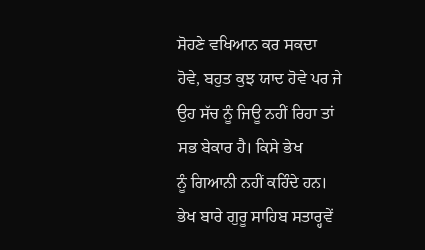ਸੋਹਣੇ ਵਖਿਆਨ ਕਰ ਸਕਦਾ
ਹੋਵੇ, ਬਹੁਤ ਕੁਝ ਯਾਦ ਹੋਵੇ ਪਰ ਜੇ ਉਹ ਸੱਚ ਨੂੰ ਜਿਊ ਨਹੀਂ ਰਿਹਾ ਤਾਂ ਸਭ ਬੇਕਾਰ ਹੈ। ਕਿਸੇ ਭੇਖ
ਨੂੰ ਗਿਆਨੀ ਨਹੀਂ ਕਹਿੰਦੇ ਹਨ। ਭੇਖ ਬਾਰੇ ਗੁਰੂ ਸਾਹਿਬ ਸਤਾਰ੍ਹਵੇਂ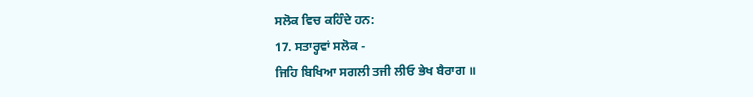ਸਲੋਕ ਵਿਚ ਕਹਿੰਦੇ ਹਨ:
17. ਸਤਾਰ੍ਹਵਾਂ ਸਲੋਕ -
ਜਿਹਿ ਬਿਖਿਆ ਸਗਲੀ ਤਜੀ ਲੀਓ ਭੇਖ ਬੈਰਾਗ ॥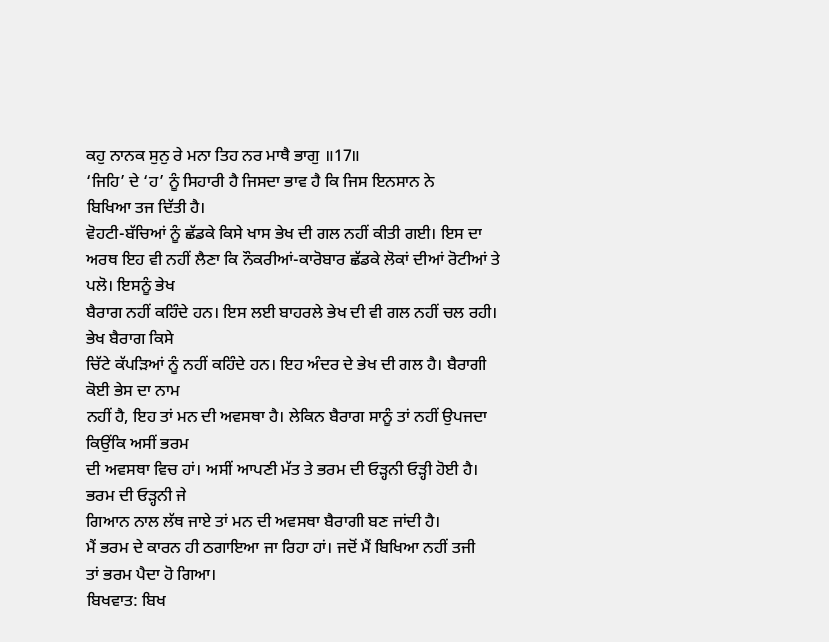ਕਹੁ ਨਾਨਕ ਸੁਨੁ ਰੇ ਮਨਾ ਤਿਹ ਨਰ ਮਾਥੈ ਭਾਗੁ ॥17॥
‘ਜਿਹਿ’ ਦੇ ‘ਹ’ ਨੂੰ ਸਿਹਾਰੀ ਹੈ ਜਿਸਦਾ ਭਾਵ ਹੈ ਕਿ ਜਿਸ ਇਨਸਾਨ ਨੇ
ਬਿਖਿਆ ਤਜ ਦਿੱਤੀ ਹੈ।
ਵੋਹਟੀ-ਬੱਚਿਆਂ ਨੂੰ ਛੱਡਕੇ ਕਿਸੇ ਖਾਸ ਭੇਖ ਦੀ ਗਲ ਨਹੀਂ ਕੀਤੀ ਗਈ। ਇਸ ਦਾ
ਅਰਥ ਇਹ ਵੀ ਨਹੀਂ ਲੈਣਾ ਕਿ ਨੌਕਰੀਆਂ-ਕਾਰੋਬਾਰ ਛੱਡਕੇ ਲੋਕਾਂ ਦੀਆਂ ਰੋਟੀਆਂ ਤੇ ਪਲੋ। ਇਸਨੂੰ ਭੇਖ
ਬੈਰਾਗ ਨਹੀਂ ਕਹਿੰਦੇ ਹਨ। ਇਸ ਲਈ ਬਾਹਰਲੇ ਭੇਖ ਦੀ ਵੀ ਗਲ ਨਹੀਂ ਚਲ ਰਹੀ। ਭੇਖ ਬੈਰਾਗ ਕਿਸੇ
ਚਿੱਟੇ ਕੱਪੜਿਆਂ ਨੂੰ ਨਹੀਂ ਕਹਿੰਦੇ ਹਨ। ਇਹ ਅੰਦਰ ਦੇ ਭੇਖ ਦੀ ਗਲ ਹੈ। ਬੈਰਾਗੀ ਕੋਈ ਭੇਸ ਦਾ ਨਾਮ
ਨਹੀਂ ਹੈ, ਇਹ ਤਾਂ ਮਨ ਦੀ ਅਵਸਥਾ ਹੈ। ਲੇਕਿਨ ਬੈਰਾਗ ਸਾਨੂੰ ਤਾਂ ਨਹੀਂ ਉਪਜਦਾ ਕਿਉਂਕਿ ਅਸੀਂ ਭਰਮ
ਦੀ ਅਵਸਥਾ ਵਿਚ ਹਾਂ। ਅਸੀਂ ਆਪਣੀ ਮੱਤ ਤੇ ਭਰਮ ਦੀ ਓੜ੍ਹਨੀ ਓੜ੍ਹੀ ਹੋਈ ਹੈ। ਭਰਮ ਦੀ ਓੜ੍ਹਨੀ ਜੇ
ਗਿਆਨ ਨਾਲ ਲੱਥ ਜਾਏ ਤਾਂ ਮਨ ਦੀ ਅਵਸਥਾ ਬੈਰਾਗੀ ਬਣ ਜਾਂਦੀ ਹੈ।
ਮੈਂ ਭਰਮ ਦੇ ਕਾਰਨ ਹੀ ਠਗਾਇਆ ਜਾ ਰਿਹਾ ਹਾਂ। ਜਦੋਂ ਮੈਂ ਬਿਖਿਆ ਨਹੀਂ ਤਜੀ
ਤਾਂ ਭਰਮ ਪੈਦਾ ਹੋ ਗਿਆ।
ਬਿਖਵਾਤ: ਬਿਖ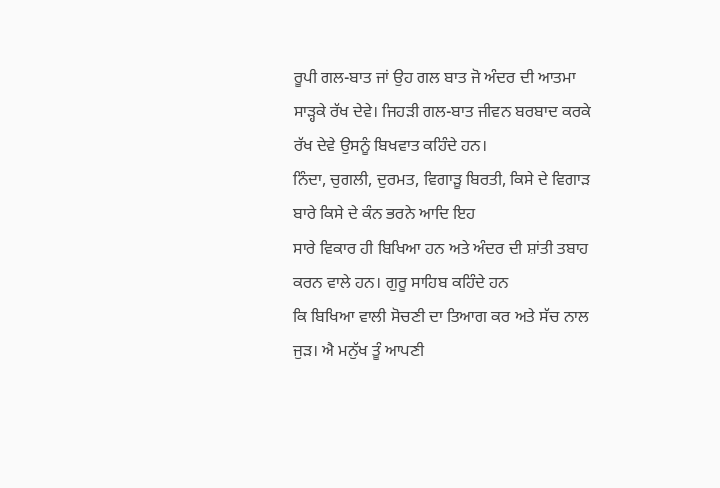ਰੂਪੀ ਗਲ-ਬਾਤ ਜਾਂ ਉਹ ਗਲ ਬਾਤ ਜੋ ਅੰਦਰ ਦੀ ਆਤਮਾ
ਸਾੜ੍ਹਕੇ ਰੱਖ ਦੇਵੇ। ਜਿਹੜੀ ਗਲ-ਬਾਤ ਜੀਵਨ ਬਰਬਾਦ ਕਰਕੇ ਰੱਖ ਦੇਵੇ ਉਸਨੂੰ ਬਿਖਵਾਤ ਕਹਿੰਦੇ ਹਨ।
ਨਿੰਦਾ, ਚੁਗਲੀ, ਦੁਰਮਤ, ਵਿਗਾੜੂ ਬਿਰਤੀ, ਕਿਸੇ ਦੇ ਵਿਗਾੜ ਬਾਰੇ ਕਿਸੇ ਦੇ ਕੰਨ ਭਰਨੇ ਆਦਿ ਇਹ
ਸਾਰੇ ਵਿਕਾਰ ਹੀ ਬਿਖਿਆ ਹਨ ਅਤੇ ਅੰਦਰ ਦੀ ਸ਼ਾਂਤੀ ਤਬਾਹ ਕਰਨ ਵਾਲੇ ਹਨ। ਗੁਰੂ ਸਾਹਿਬ ਕਹਿੰਦੇ ਹਨ
ਕਿ ਬਿਖਿਆ ਵਾਲੀ ਸੋਚਣੀ ਦਾ ਤਿਆਗ ਕਰ ਅਤੇ ਸੱਚ ਨਾਲ ਜੁੜ। ਐ ਮਨੁੱਖ ਤੂੰ ਆਪਣੀ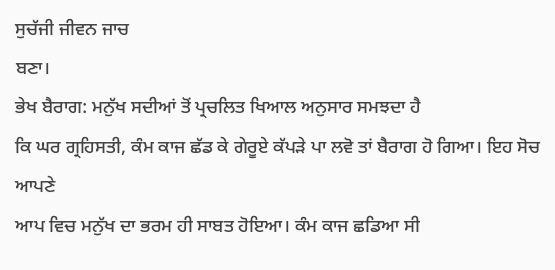ਸੁਚੱਜੀ ਜੀਵਨ ਜਾਚ
ਬਣਾ।
ਭੇਖ ਬੈਰਾਗ: ਮਨੁੱਖ ਸਦੀਆਂ ਤੋਂ ਪ੍ਰਚਲਿਤ ਖਿਆਲ ਅਨੁਸਾਰ ਸਮਝਦਾ ਹੈ
ਕਿ ਘਰ ਗ੍ਰਹਿਸਤੀ, ਕੰਮ ਕਾਜ ਛੱਡ ਕੇ ਗੇਰੂਏ ਕੱਪੜੇ ਪਾ ਲਵੋ ਤਾਂ ਬੈਰਾਗ ਹੋ ਗਿਆ। ਇਹ ਸੋਚ ਆਪਣੇ
ਆਪ ਵਿਚ ਮਨੁੱਖ ਦਾ ਭਰਮ ਹੀ ਸਾਬਤ ਹੋਇਆ। ਕੰਮ ਕਾਜ ਛਡਿਆ ਸੀ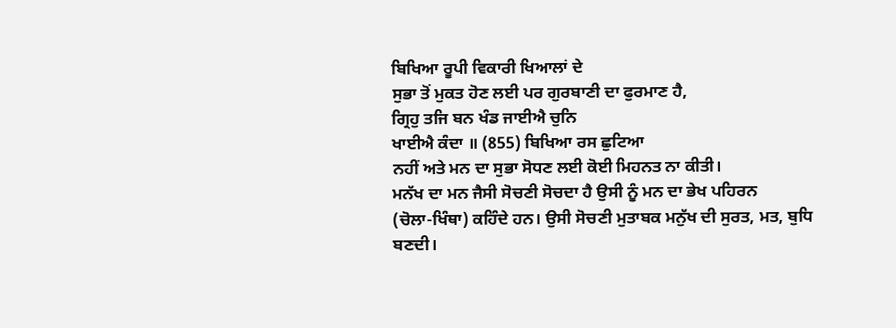ਬਿਖਿਆ ਰੂਪੀ ਵਿਕਾਰੀ ਖਿਆਲਾਂ ਦੇ
ਸੁਭਾ ਤੋਂ ਮੁਕਤ ਹੋਣ ਲਈ ਪਰ ਗੁਰਬਾਣੀ ਦਾ ਫੁਰਮਾਣ ਹੈ,
ਗ੍ਰਿਹੁ ਤਜਿ ਬਨ ਖੰਡ ਜਾਈਐ ਚੁਨਿ
ਖਾਈਐ ਕੰਦਾ ॥ (855) ਬਿਖਿਆ ਰਸ ਛੁਟਿਆ
ਨਹੀਂ ਅਤੇ ਮਨ ਦਾ ਸੁਭਾ ਸੋਧਣ ਲਈ ਕੋਈ ਮਿਹਨਤ ਨਾ ਕੀਤੀ।
ਮਨੱਖ ਦਾ ਮਨ ਜੈਸੀ ਸੋਚਣੀ ਸੋਚਦਾ ਹੈ ਉਸੀ ਨੂੰ ਮਨ ਦਾ ਭੇਖ ਪਹਿਰਨ
(ਚੋਲਾ-ਖਿੰਥਾ) ਕਹਿੰਦੇ ਹਨ। ਉਸੀ ਸੋਚਣੀ ਮੁਤਾਬਕ ਮਨੁੱਖ ਦੀ ਸੁਰਤ, ਮਤ, ਬੁਧਿ ਬਣਦੀ।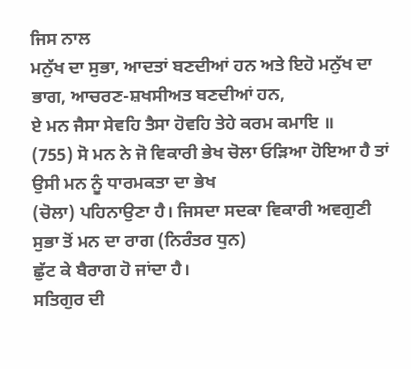ਜਿਸ ਨਾਲ
ਮਨੁੱਖ ਦਾ ਸੁਭਾ, ਆਦਤਾਂ ਬਣਦੀਆਂ ਹਨ ਅਤੇ ਇਹੋ ਮਨੁੱਖ ਦਾ ਭਾਗ, ਆਚਰਣ-ਸ਼ਖਸੀਅਤ ਬਣਦੀਆਂ ਹਨ,
ਏ ਮਨ ਜੈਸਾ ਸੇਵਹਿ ਤੈਸਾ ਹੋਵਹਿ ਤੇਹੇ ਕਰਮ ਕਮਾਇ ॥
(755) ਸੋ ਮਨ ਨੇ ਜੋ ਵਿਕਾਰੀ ਭੇਖ ਚੋਲਾ ਓੜਿਆ ਹੋਇਆ ਹੈ ਤਾਂ ਉਸੀ ਮਨ ਨੂੰ ਧਾਰਮਕਤਾ ਦਾ ਭੇਖ
(ਚੋਲਾ) ਪਹਿਨਾਉਣਾ ਹੈ। ਜਿਸਦਾ ਸਦਕਾ ਵਿਕਾਰੀ ਅਵਗੁਣੀ ਸੁਭਾ ਤੋਂ ਮਨ ਦਾ ਰਾਗ (ਨਿਰੰਤਰ ਧੁਨ)
ਛੁੱਟ ਕੇ ਬੈਰਾਗ ਹੋ ਜਾਂਦਾ ਹੈ।
ਸਤਿਗੁਰ ਦੀ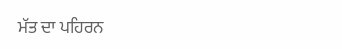ਮੱਤ ਦਾ ਪਹਿਰਨ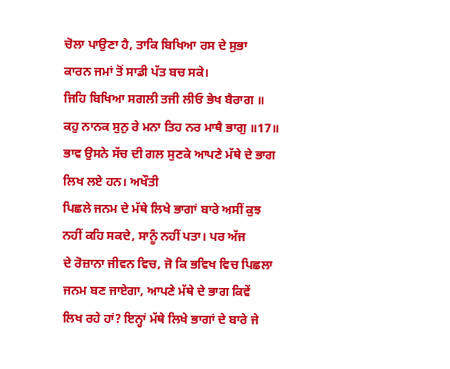ਚੋਲਾ ਪਾਉਣਾ ਹੈ, ਤਾਕਿ ਬਿਖਿਆ ਰਸ ਦੇ ਸੁਭਾ
ਕਾਰਨ ਜਮਾਂ ਤੋਂ ਸਾਡੀ ਪੱਤ ਬਚ ਸਕੇ।
ਜਿਹਿ ਬਿਖਿਆ ਸਗਲੀ ਤਜੀ ਲੀਓ ਭੇਖ ਬੈਰਾਗ ॥
ਕਹੁ ਨਾਨਕ ਸੁਨੁ ਰੇ ਮਨਾ ਤਿਹ ਨਰ ਮਾਥੈ ਭਾਗੁ ॥17॥
ਭਾਵ ਉਸਨੇ ਸੱਚ ਦੀ ਗਲ ਸੁਣਕੇ ਆਪਣੇ ਮੱਥੇ ਦੇ ਭਾਗ ਲਿਖ ਲਏ ਹਨ। ਅਖੌਤੀ
ਪਿਛਲੇ ਜਨਮ ਦੇ ਮੱਥੇ ਲਿਖੇ ਭਾਗਾਂ ਬਾਰੇ ਅਸੀਂ ਕੁਝ ਨਹੀਂ ਕਹਿ ਸਕਦੇ, ਸਾਨੂੰ ਨਹੀਂ ਪਤਾ। ਪਰ ਅੱਜ
ਦੇ ਰੋਜ਼ਾਨਾ ਜੀਵਨ ਵਿਚ, ਜੋ ਕਿ ਭਵਿਖ ਵਿਚ ਪਿਛਲਾ ਜਨਮ ਬਣ ਜਾਏਗਾ, ਆਪਣੇ ਮੱਥੇ ਦੇ ਭਾਗ ਕਿਵੇਂ
ਲਿਖ ਰਹੇ ਹਾਂ? ਇਨ੍ਹਾਂ ਮੱਥੇ ਲਿਖੇ ਭਾਗਾਂ ਦੇ ਬਾਰੇ ਜੇ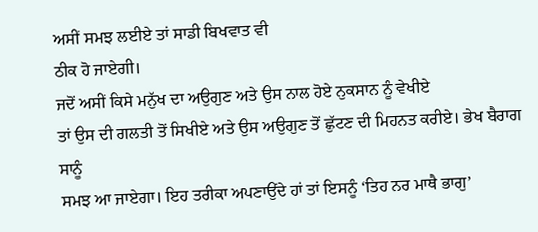ਅਸੀਂ ਸਮਝ ਲਈਏ ਤਾਂ ਸਾਡੀ ਬਿਖਵਾਤ ਵੀ
ਠੀਕ ਹੋ ਜਾਏਗੀ।
ਜਦੋਂ ਅਸੀਂ ਕਿਸੇ ਮਨੁੱਖ ਦਾ ਅਉਗੁਣ ਅਤੇ ਉਸ ਨਾਲ ਹੋਏ ਨੁਕਸਾਨ ਨੂੰ ਵੇਖੀਏ
ਤਾਂ ਉਸ ਦੀ ਗਲਤੀ ਤੋਂ ਸਿਖੀਏ ਅਤੇ ਉਸ ਅਉਗੁਣ ਤੋਂ ਛੁੱਟਣ ਦੀ ਮਿਹਨਤ ਕਰੀਏ। ਭੇਖ ਬੈਰਾਗ ਸਾਨੂੰ
ਸਮਝ ਆ ਜਾਏਗਾ। ਇਹ ਤਰੀਕਾ ਅਪਣਾਉਂਦੇ ਹਾਂ ਤਾਂ ਇਸਨੂੰ ‘ਤਿਹ ਨਰ ਮਾਥੈ ਭਾਗੁ’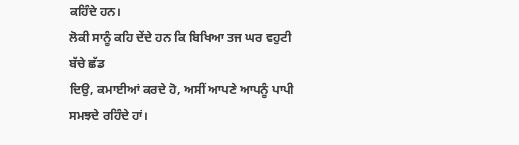ਕਹਿੰਦੇ ਹਨ।
ਲੋਕੀ ਸਾਨੂੰ ਕਹਿ ਦੇਂਦੇ ਹਨ ਕਿ ਬਿਖਿਆ ਤਜ ਘਰ ਵਹੁਟੀ ਬੱਚੇ ਛੱਡ
ਦਿਉ, ਕਮਾਈਆਂ ਕਰਦੇ ਹੋ, ਅਸੀਂ ਆਪਣੇ ਆਪਨੂੰ ਪਾਪੀ ਸਮਝਦੇ ਰਹਿੰਦੇ ਹਾਂ।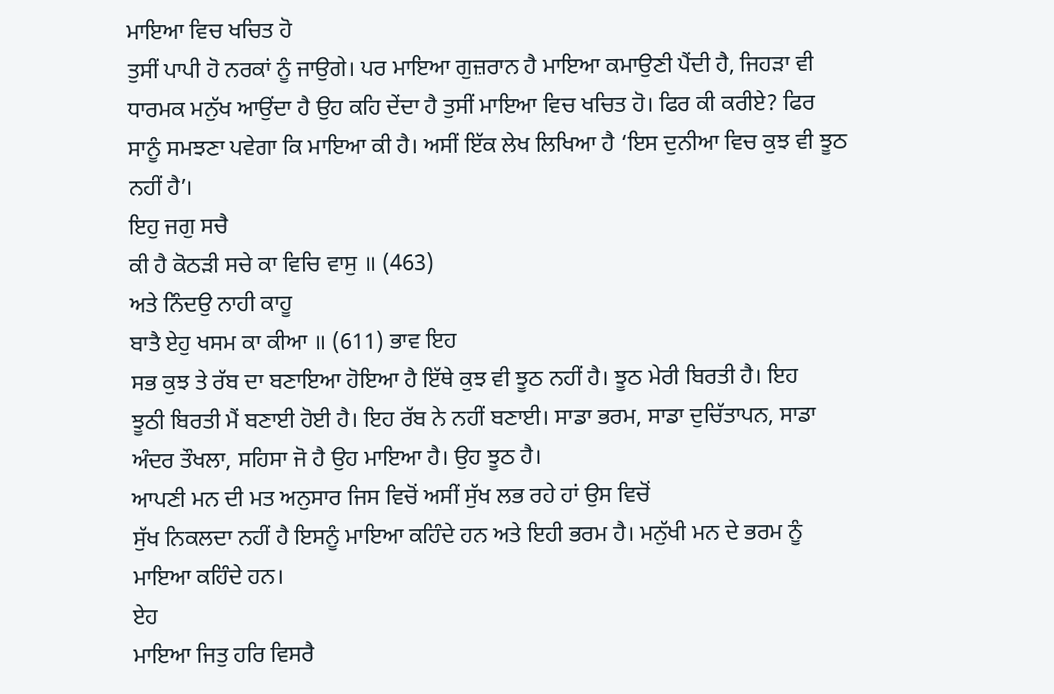ਮਾਇਆ ਵਿਚ ਖਚਿਤ ਹੋ
ਤੁਸੀਂ ਪਾਪੀ ਹੋ ਨਰਕਾਂ ਨੂੰ ਜਾਉਗੇ। ਪਰ ਮਾਇਆ ਗੁਜ਼ਰਾਨ ਹੈ ਮਾਇਆ ਕਮਾਉਣੀ ਪੈਂਦੀ ਹੈ, ਜਿਹੜਾ ਵੀ
ਧਾਰਮਕ ਮਨੁੱਖ ਆਉਂਦਾ ਹੈ ਉਹ ਕਹਿ ਦੇਂਦਾ ਹੈ ਤੁਸੀਂ ਮਾਇਆ ਵਿਚ ਖਚਿਤ ਹੋ। ਫਿਰ ਕੀ ਕਰੀਏ? ਫਿਰ
ਸਾਨੂੰ ਸਮਝਣਾ ਪਵੇਗਾ ਕਿ ਮਾਇਆ ਕੀ ਹੈ। ਅਸੀਂ ਇੱਕ ਲੇਖ ਲਿਖਿਆ ਹੈ ‘ਇਸ ਦੁਨੀਆ ਵਿਚ ਕੁਝ ਵੀ ਝੂਠ
ਨਹੀਂ ਹੈ’।
ਇਹੁ ਜਗੁ ਸਚੈ
ਕੀ ਹੈ ਕੋਠੜੀ ਸਚੇ ਕਾ ਵਿਚਿ ਵਾਸੁ ॥ (463)
ਅਤੇ ਨਿੰਦਉ ਨਾਹੀ ਕਾਹੂ
ਬਾਤੈ ਏਹੁ ਖਸਮ ਕਾ ਕੀਆ ॥ (611) ਭਾਵ ਇਹ
ਸਭ ਕੁਝ ਤੇ ਰੱਬ ਦਾ ਬਣਾਇਆ ਹੋਇਆ ਹੈ ਇੱਥੇ ਕੁਝ ਵੀ ਝੂਠ ਨਹੀਂ ਹੈ। ਝੂਠ ਮੇਰੀ ਬਿਰਤੀ ਹੈ। ਇਹ
ਝੂਠੀ ਬਿਰਤੀ ਮੈਂ ਬਣਾਈ ਹੋਈ ਹੈ। ਇਹ ਰੱਬ ਨੇ ਨਹੀਂ ਬਣਾਈ। ਸਾਡਾ ਭਰਮ, ਸਾਡਾ ਦੁਚਿੱਤਾਪਨ, ਸਾਡਾ
ਅੰਦਰ ਤੌਖਲਾ, ਸਹਿਸਾ ਜੋ ਹੈ ਉਹ ਮਾਇਆ ਹੈ। ਉਹ ਝੂਠ ਹੈ।
ਆਪਣੀ ਮਨ ਦੀ ਮਤ ਅਨੁਸਾਰ ਜਿਸ ਵਿਚੋਂ ਅਸੀਂ ਸੁੱਖ ਲਭ ਰਹੇ ਹਾਂ ਉਸ ਵਿਚੋਂ
ਸੁੱਖ ਨਿਕਲਦਾ ਨਹੀਂ ਹੈ ਇਸਨੂੰ ਮਾਇਆ ਕਹਿੰਦੇ ਹਨ ਅਤੇ ਇਹੀ ਭਰਮ ਹੈ। ਮਨੁੱਖੀ ਮਨ ਦੇ ਭਰਮ ਨੂੰ
ਮਾਇਆ ਕਹਿੰਦੇ ਹਨ।
ਏਹ
ਮਾਇਆ ਜਿਤੁ ਹਰਿ ਵਿਸਰੈ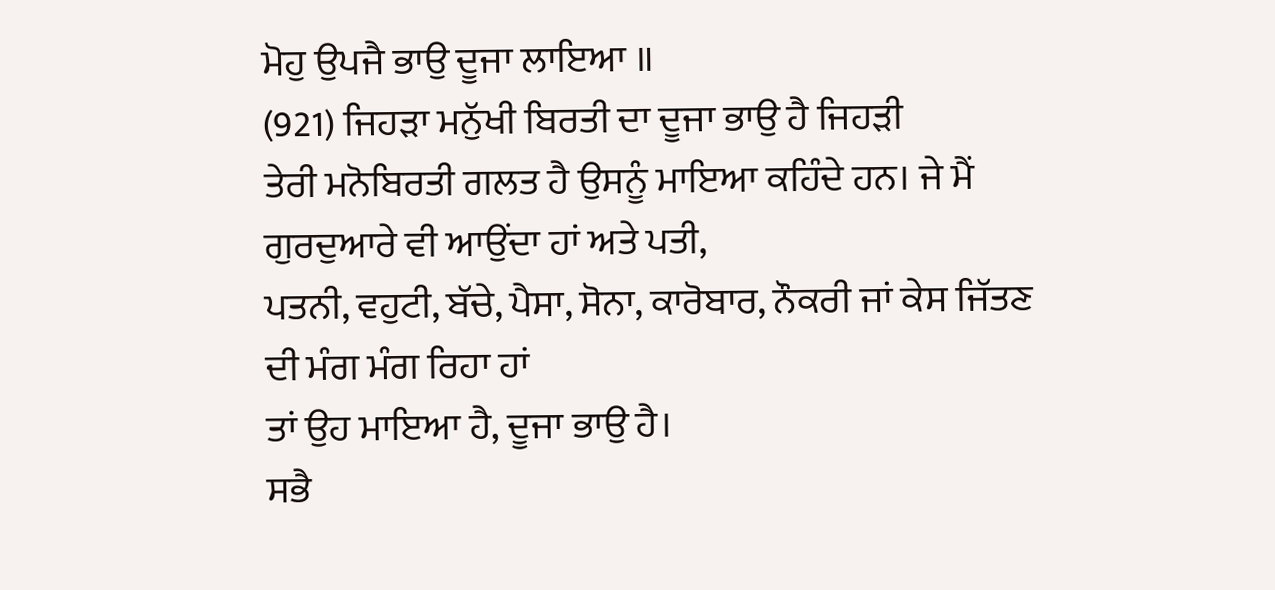ਮੋਹੁ ਉਪਜੈ ਭਾਉ ਦੂਜਾ ਲਾਇਆ ॥
(921) ਜਿਹੜਾ ਮਨੁੱਖੀ ਬਿਰਤੀ ਦਾ ਦੂਜਾ ਭਾਉ ਹੈ ਜਿਹੜੀ
ਤੇਰੀ ਮਨੋਬਿਰਤੀ ਗਲਤ ਹੈ ਉਸਨੂੰ ਮਾਇਆ ਕਹਿੰਦੇ ਹਨ। ਜੇ ਮੈਂ ਗੁਰਦੁਆਰੇ ਵੀ ਆਉਂਦਾ ਹਾਂ ਅਤੇ ਪਤੀ,
ਪਤਨੀ, ਵਹੁਟੀ, ਬੱਚੇ, ਪੈਸਾ, ਸੋਨਾ, ਕਾਰੋਬਾਰ, ਨੌਕਰੀ ਜਾਂ ਕੇਸ ਜਿੱਤਣ ਦੀ ਮੰਗ ਮੰਗ ਰਿਹਾ ਹਾਂ
ਤਾਂ ਉਹ ਮਾਇਆ ਹੈ, ਦੂਜਾ ਭਾਉ ਹੈ।
ਸਭੈ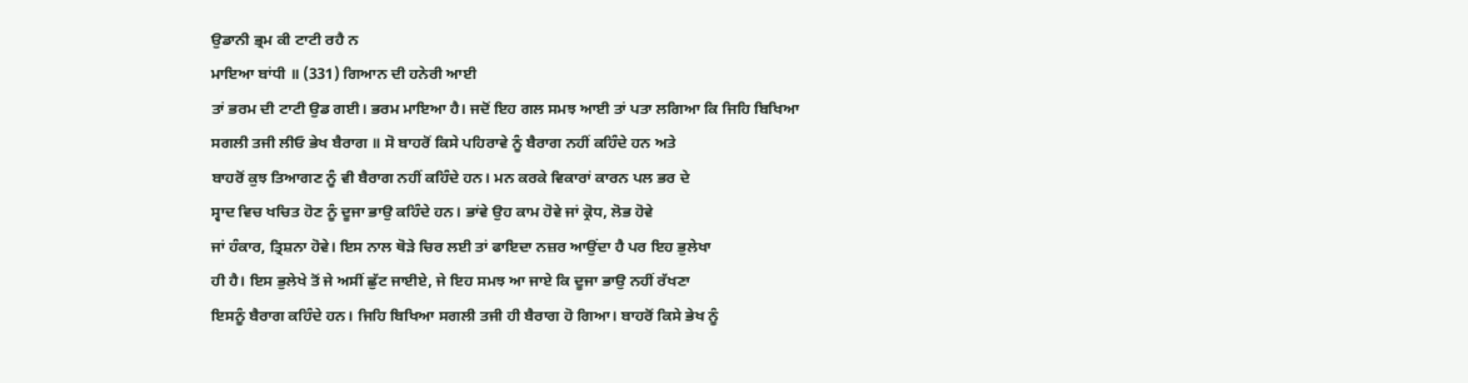ਉਡਾਨੀ ਭ੍ਰਮ ਕੀ ਟਾਟੀ ਰਹੈ ਨ
ਮਾਇਆ ਬਾਂਧੀ ॥ (331) ਗਿਆਨ ਦੀ ਹਨੇਰੀ ਆਈ
ਤਾਂ ਭਰਮ ਦੀ ਟਾਟੀ ਉਡ ਗਈ। ਭਰਮ ਮਾਇਆ ਹੈ। ਜਦੋਂ ਇਹ ਗਲ ਸਮਝ ਆਈ ਤਾਂ ਪਤਾ ਲਗਿਆ ਕਿ ਜਿਹਿ ਬਿਖਿਆ
ਸਗਲੀ ਤਜੀ ਲੀਓ ਭੇਖ ਬੈਰਾਗ ॥ ਸੋ ਬਾਹਰੋਂ ਕਿਸੇ ਪਹਿਰਾਵੇ ਨੂੰ ਬੈਰਾਗ ਨਹੀਂ ਕਹਿੰਦੇ ਹਨ ਅਤੇ
ਬਾਹਰੋਂ ਕੁਝ ਤਿਆਗਣ ਨੂੰ ਵੀ ਬੈਰਾਗ ਨਹੀਂ ਕਹਿੰਦੇ ਹਨ। ਮਨ ਕਰਕੇ ਵਿਕਾਰਾਂ ਕਾਰਨ ਪਲ ਭਰ ਦੇ
ਸ੍ਵਾਦ ਵਿਚ ਖਚਿਤ ਹੋਣ ਨੂੰ ਦੂਜਾ ਭਾਉ ਕਹਿੰਦੇ ਹਨ। ਭਾਂਵੇ ਉਹ ਕਾਮ ਹੋਵੇ ਜਾਂ ਕ੍ਰੋਧ, ਲੋਭ ਹੋਵੇ
ਜਾਂ ਹੰਕਾਰ, ਤ੍ਰਿਸ਼ਨਾ ਹੋਵੇ। ਇਸ ਨਾਲ ਥੋੜੇ ਚਿਰ ਲਈ ਤਾਂ ਫਾਇਦਾ ਨਜ਼ਰ ਆਉਂਦਾ ਹੈ ਪਰ ਇਹ ਭੁਲੇਖਾ
ਹੀ ਹੈ। ਇਸ ਭੁਲੇਖੇ ਤੋਂ ਜੇ ਅਸੀਂ ਛੁੱਟ ਜਾਈਏ, ਜੇ ਇਹ ਸਮਝ ਆ ਜਾਏ ਕਿ ਦੂਜਾ ਭਾਉ ਨਹੀਂ ਰੱਖਣਾ
ਇਸਨੂੰ ਬੈਰਾਗ ਕਹਿੰਦੇ ਹਨ। ਜਿਹਿ ਬਿਖਿਆ ਸਗਲੀ ਤਜੀ ਹੀ ਬੈਰਾਗ ਹੋ ਗਿਆ। ਬਾਹਰੋਂ ਕਿਸੇ ਭੇਖ ਨੂੰ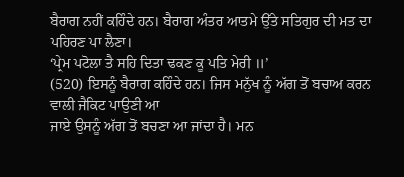ਬੈਰਾਗ ਨਹੀਂ ਕਹਿੰਦੇ ਹਨ। ਬੈਰਾਗ ਅੰਤਰ ਆਤਮੇ ਉੱਤੇ ਸਤਿਗੁਰ ਦੀ ਮਤ ਦਾ ਪਹਿਰਣ ਪਾ ਲੈਣਾ।
‘ਪ੍ਰੇਮ ਪਟੋਲਾ ਤੈ ਸਹਿ ਦਿਤਾ ਢਕਣ ਕੂ ਪਤਿ ਮੇਰੀ ॥’
(520) ਇਸਨੂੰ ਬੈਰਾਗ ਕਹਿੰਦੇ ਹਨ। ਜਿਸ ਮਨੁੱਖ ਨੂੰ ਅੱਗ ਤੋਂ ਬਚਾਅ ਕਰਨ ਵਾਲੀ ਜੈਕਿਟ ਪਾਉਣੀ ਆ
ਜਾਏ ਉਸਨੂੰ ਅੱਗ ਤੋਂ ਬਚਣਾ ਆ ਜਾਂਦਾ ਹੈ। ਮਨ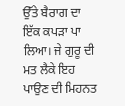ਉੱਤੇ ਬੈਰਾਗ ਦਾ ਇੱਕ ਕਪੜਾ ਪਾ ਲਿਆ। ਜੇ ਗੁਰੂ ਦੀ
ਮਤ ਲੈਕੇ ਇਹ ਪਾਉਣ ਦੀ ਮਿਹਨਤ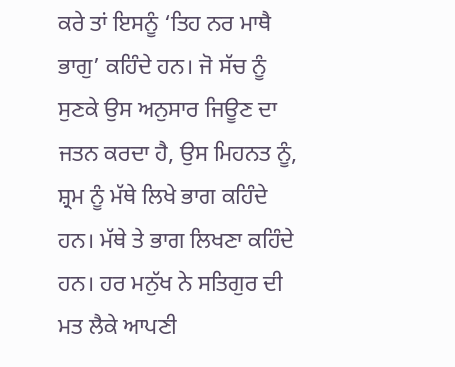ਕਰੇ ਤਾਂ ਇਸਨੂੰ ‘ਤਿਹ ਨਰ ਮਾਥੈ ਭਾਗੁ’ ਕਹਿੰਦੇ ਹਨ। ਜੋ ਸੱਚ ਨੂੰ
ਸੁਣਕੇ ਉਸ ਅਨੁਸਾਰ ਜਿਊਣ ਦਾ ਜਤਨ ਕਰਦਾ ਹੈ, ਉਸ ਮਿਹਨਤ ਨੂੰ, ਸ਼੍ਰਮ ਨੂੰ ਮੱਥੇ ਲਿਖੇ ਭਾਗ ਕਹਿੰਦੇ
ਹਨ। ਮੱਥੇ ਤੇ ਭਾਗ ਲਿਖਣਾ ਕਹਿੰਦੇ ਹਨ। ਹਰ ਮਨੁੱਖ ਨੇ ਸਤਿਗੁਰ ਦੀ ਮਤ ਲੈਕੇ ਆਪਣੀ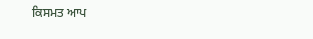ਕਿਸਮਤ ਆਪ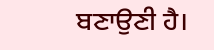ਬਣਾਉਣੀ ਹੈ।